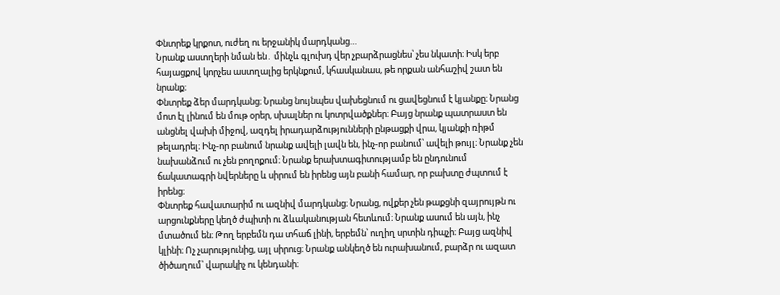Փնտրեք կրքոտ, ուժեղ ու երջանիկ մարդկանց…
Նրանք աստղերի նման են․ մինչև գլուխդ վեր չբարձրացնես՝ չես նկատի։ Իսկ երբ հայացքով կորչես աստղալից երկնքում, կհասկանաս, թե որքան անհաշիվ շատ են նրանք։
Փնտրեք ձեր մարդկանց։ Նրանց նույնպես վախեցնում ու ցավեցնում է կյանքը։ Նրանց մոտ էլ լինում են մութ օրեր, սխալներ ու կոտրվածքներ։ Բայց նրանք պատրաստ են անցնել վախի միջով, ազդել իրադարձությունների ընթացքի վրա, կյանքի ռիթմ թելադրել։ Ինչ-որ բանում նրանք ավելի լավն են, ինչ-որ բանում՝ ավելի թույլ։ Նրանք չեն նախանձում ու չեն բողոքում։ Նրանք երախտագիտությամբ են ընդունում ճակատագրի նվերները և սիրում են իրենց այն բանի համար, որ բախտը ժպտում է իրենց։
Փնտրեք հավատարիմ ու ազնիվ մարդկանց։ Նրանց, ովքեր չեն թաքցնի զայրույթն ու արցունքները կեղծ ժպիտի ու ձևականության հետևում։ Նրանք ասում են այն, ինչ մտածում են։ Թող երբեմն դա տհաճ լինի, երբեմն՝ ուղիղ սրտին դիպչի։ Բայց ազնիվ կլինի։ Ոչ չարությունից, այլ սիրուց։ Նրանք անկեղծ են ուրախանում, բարձր ու ազատ ծիծաղում՝ վարակիչ ու կենդանի։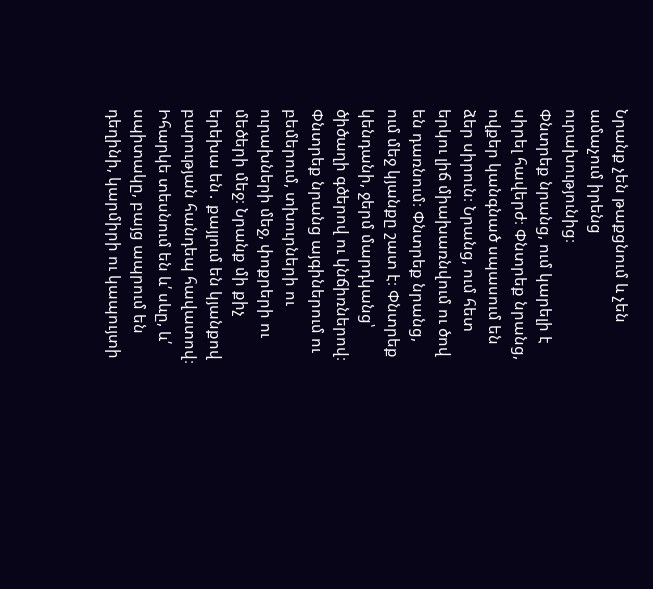Նրանք չեն թաքցնում և չեն ամաչում իրենց ուրախությունից։
Փնտրեք նրանց, ում կարելի է սիրել հավերժ։ Փնտրեք նրանց, ովքեր կանգնած սպասում են ձեր սիրուն։ Նրանց, ում հետ երկու լիճ միախառնվում ու ծով են դառնում։ Փնտրեք նրանց, ում մեջ կյանքը շատ է։ Փնտրեք կենդանի, ջերմ մարդկանց՝ ծիծաղի գծերով ու կնճիռներով։ Փնտրեք նրանց այգիներում ու բեմերում, տխուրների ու ուրախների մեջ, փոքրերի ու մեծերի մեջ։ Նրանք մի քիչ երեխա են․ քայլում են կյանքով բարության հանդեպ հավատով։ Իհարկե տեսնում են և՛ սևը, և՛ սպիտակը, բայց ապրում են դեղինի, կարմիրի ու կապույտի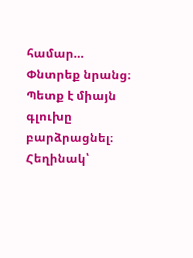համար…
Փնտրեք նրանց։ Պետք է միայն գլուխը բարձրացնել։
Հեղինակ՝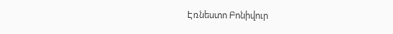Էռնեստո Բոնիվուր